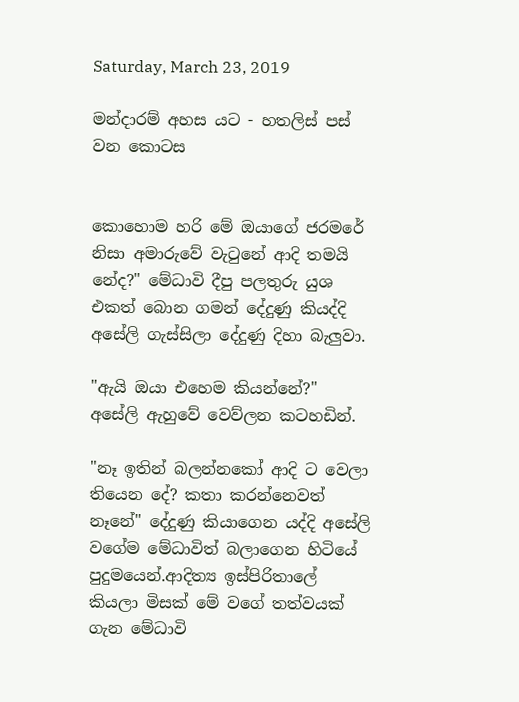Saturday, March 23, 2019

මන්දාරම් අහස යට - හතලිස් පස් වන කොටස


කොහොම හරි මේ ඔයාගේ ජරමරේ නිසා අමාරුවේ වැටුනේ ආදි තමයි නේද?" මේධාවි දීපු පලතුරු යුශ එකත් බොන ගමන් දේදුණු කියද්දි අසේලි ගැස්සිලා දේදුණු දිහා බැලුවා.

"ඇයි ඔයා එහෙම කියන්නේ?" අසේලි ඇහුවේ වෙව්ලන කටහඩින්.

"නෑ ඉතින් බලන්නකෝ ආදි ට වෙලා තියෙන දේ? කතා කරන්නෙවත් නෑනේ" දේදුණු කියාගෙන යද්දි අසේලි වගේම මේධාවිත් බලාගෙන හිටියේ පුදුමයෙන්.ආදිත්‍ය ඉස්පිරිතාලේ කියලා මිසක් මේ වගේ තත්වයක් ගැන මේධාවි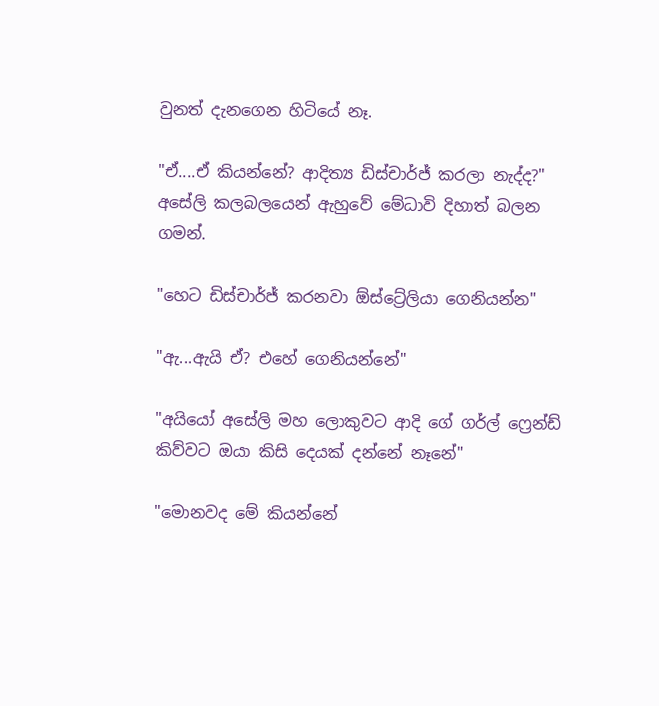වුනත් දැනගෙන හිටියේ නෑ.

"ඒ....ඒ කියන්නේ? ආදිත්‍ය ඩිස්චාර්ජ් කරලා නැද්ද?" අසේලි කලබලයෙන් ඇහුවේ මේධාවි දිහාත් බලන ගමන්.

"හෙට ඩිස්චාර්ජ් කරනවා ඕස්ට්‍රේලියා ගෙනියන්න"

"ඇ...ඇයි ඒ? එහේ ගෙනියන්නේ"

"අයියෝ අසේලි මහ ලොකුවට ආදි ගේ ගර්ල් ෆ්‍රෙන්ඩ් කිව්වට ඔයා කිසි දෙයක් දන්නේ නෑනේ"

"මොනවද මේ කියන්නේ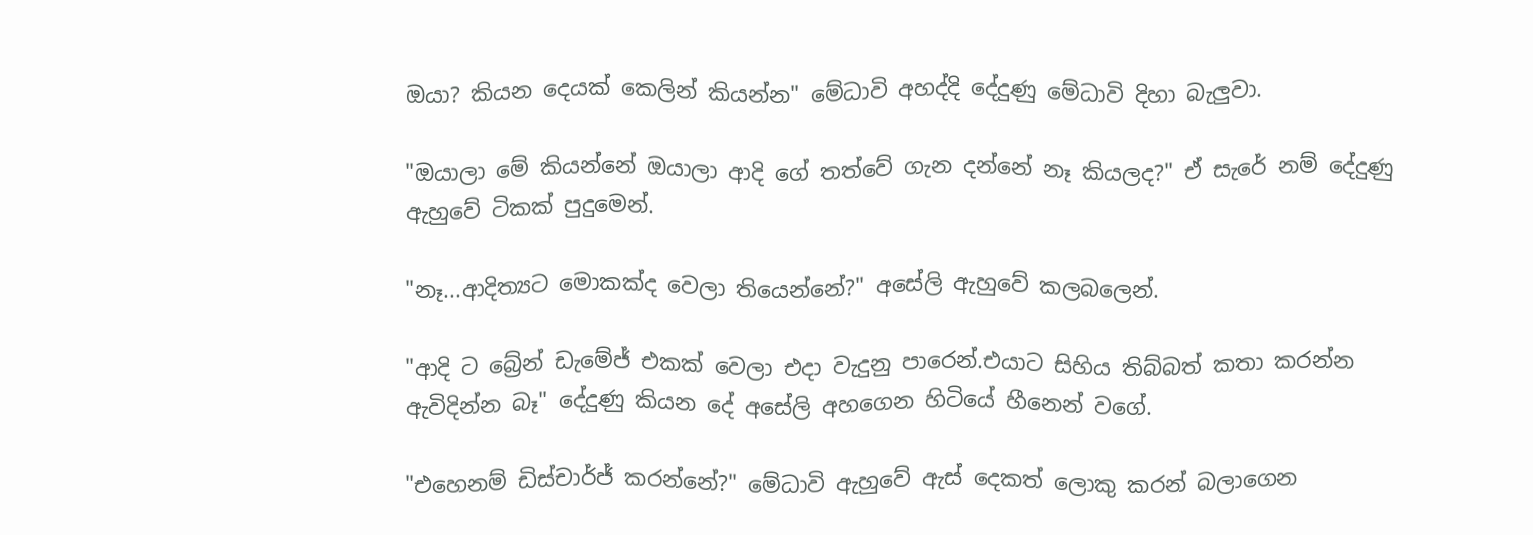ඔයා? කියන දෙයක් කෙලින් කියන්න" මේධාවි අහද්දි දේදුණු මේධාවි දිහා බැලුවා.

"ඔයාලා මේ කියන්නේ ඔයාලා ආදි ගේ තත්වේ ගැන දන්නේ නෑ කියලද?" ඒ සැරේ නම් දේදුණු ඇහුවේ ටිකක් පුදුමෙන්.

"නෑ...ආදිත්‍යට මොකක්ද වෙලා තියෙන්නේ?" අසේලි ඇහුවේ කලබලෙන්.

"ආදි ට බ්‍රේන් ඩැමේජ් එකක් වෙලා එදා වැදුනු පාරෙන්.එයාට සිහිය තිබ්බත් කතා කරන්න ඇවිදින්න බෑ" දේදුණු කියන දේ අසේලි අහගෙන හිටියේ හීනෙන් වගේ.

"එහෙනම් ඩිස්චාර්ජ් කරන්නේ?" මේධාවි ඇහුවේ ඇස් දෙකත් ලොකු කරන් බලාගෙන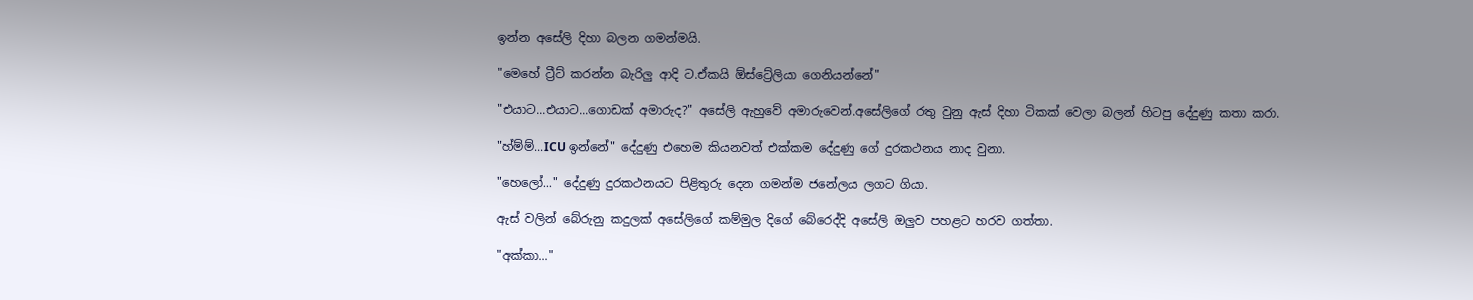ඉන්න අසේලි දිහා බලන ගමන්මයි.

"මෙහේ ට්‍රීට් කරන්න බැරිලු ආදි ට.ඒකයි ඕස්ට්‍රේලියා ගෙනියන්නේ"

"එයාට...එයාට...ගොඩක් අමාරුද?" අසේලි ඇහුවේ අමාරුවෙන්.අසේලිගේ රතු වුනු ඇස් දිහා ටිකක් වෙලා බලන් හිටපු දේදුණු කතා කරා.

"හ්ම්ම්...ICU ඉන්නේ" දේදුණු එහෙම කියනවත් එක්කම දේදුණු ගේ දුරකථනය නාද වුනා.

"හෙලෝ..." දේදුණු දුරකථනයට පිළිතුරු දෙන ගමන්ම ජනේලය ලගට ගියා.

ඇස් වලින් බේරුනු කදුලක් අසේලිගේ කම්මුල දිගේ බේරෙද්දි අසේලි ඔලුව පහළට හරව ගත්තා.

"අක්කා..."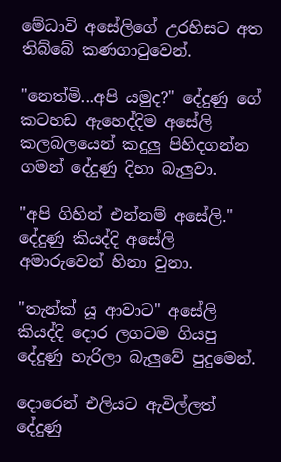මේධාවි අසේලිගේ උරහිසට අත තිබ්බේ කණගාටුවෙන්.

"නෙත්මි...අපි යමුද?" දේදුණු ගේ කටහඩ ඇහෙද්දිම අසේලි කලබලයෙන් කදුලු පිහිදගන්න ගමන් දේදුණු දිහා බැලුවා.

"අපි ගිහින් එන්නම් අසේලි." දේදුණු කියද්දි අසේලි අමාරුවෙන් හිනා වුනා.

"තැන්ක් යූ ආවාට" අසේලි කියද්දි දොර ලගටම ගියපු දේදුණු හැරිලා බැලුවේ පුදුමෙන්.

දොරෙන් එලියට ඇවිල්ලත් දේදුණු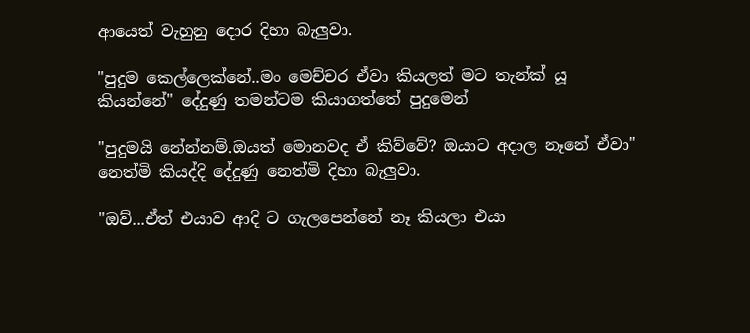ආයෙත් වැහුනු දොර දිහා බැලුවා.

"පුදුම කෙල්ලෙක්නේ..මං මෙච්චර ඒවා කියලත් මට තැන්ක් යූ කියන්නේ" දේදුණු තමන්ටම කියාගත්තේ පුදුමෙන්

"පුදුමයි නේන්නම්.ඔයත් මොනවද ඒ කිව්වේ? ඔයාට අදාල නෑනේ ඒවා" නෙත්මි කියද්දි දේදුණු නෙත්මි දිහා බැලුවා.

"ඔව්...ඒත් එයාව ආදි ට ගැලපෙන්නේ නෑ කියලා එයා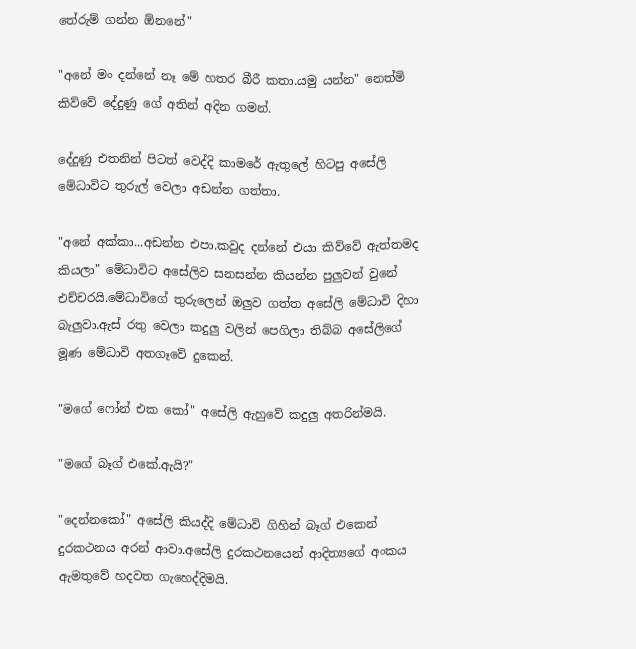තේරුම් ගන්න ඕනනේ"

"අනේ මං දන්නේ නෑ මේ හතර බීරී කතා.යමු යන්න" නෙත්මි කිව්වේ දේදුණු ගේ අතින් අදින ගමන්.

දේදුණු එතනින් පිටත් වෙද්දි කාමරේ ඇතුලේ හිටපු අසේලි මේධාවිට තුරුල් වෙලා අඩන්න ගත්තා.

"අනේ අක්කා...අඩන්න එපා.කවුද දන්නේ එයා කිව්වේ ඇත්තමද කියලා" මේධාවිට අසේලිව සනසන්න කියන්න පුලුවන් වුනේ එච්චරයි.මේධාවිගේ තුරුලෙන් ඔලුව ගත්ත අසේලි මේධාවි දිහා බැලුවා.ඇස් රතු වෙලා කදුලු වලින් පෙගිලා තිබ්බ අසේලිගේ මූණ මේධාවි අතගෑවේ දුකෙන්.

"මගේ ෆෝන් එක කෝ" අසේලි ඇහුවේ කදුලු අතරින්මයි.

"මගේ බෑග් එකේ.ඇයි?"

"දෙන්නකෝ" අසේලි කියද්දි මේධාවි ගිහින් බෑග් එකෙන් දුරකථනය අරන් ආවා.අසේලි දුරකථනයෙන් ආදිත්‍යගේ අංකය ඇමතුවේ හදවත ගැහෙද්දිමයි.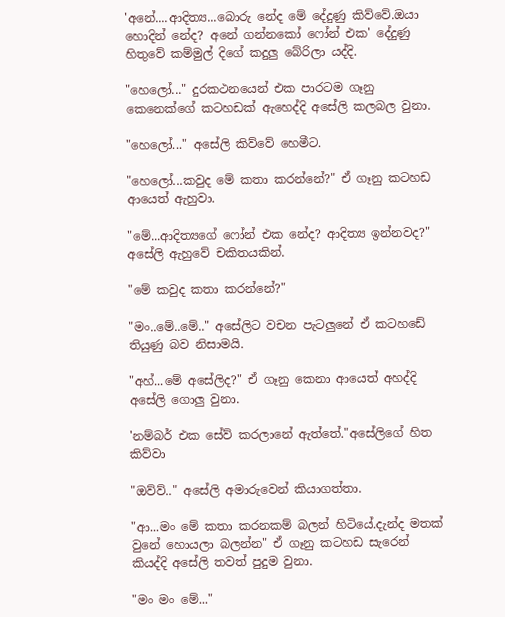'අනේ....ආදිත්‍ය...බොරු නේද මේ දේදුණු කිව්වේ.ඔයා හොදින් නේද? අනේ ගන්නකෝ ෆෝන් එක' දේදුණු හිතුවේ කම්මුල් දිගේ කදුලු බේරිලා යද්දි.

"හෙලෝ..." දුරකථනයෙන් එක පාරටම ගෑනු කෙනෙක්ගේ කටහඩක් ඇහෙද්දි අසේලි කලබල වුනා.

"හෙලෝ..." අසේලි කිව්වේ හෙමීට.

"හෙලෝ...කවුද මේ කතා කරන්නේ?" ඒ ගෑනු කටහඩ ආයෙත් ඇහුවා.

"මේ...ආදිත්‍යගේ ෆෝන් එක නේද? ආදිත්‍ය ඉන්නවද?" අසේලි ඇහුවේ චකිතයකින්.

"මේ කවුද කතා කරන්නේ?"

"මං..මේ..මේ.." අසේලිට වචන පැටලුනේ ඒ කටහඩේ තියුණු බව නිසාමයි.

"අහ්...මේ අසේලිද?" ඒ ගෑනු කෙනා ආයෙත් අහද්දි අසේලි ගොලු වුනා.

'නම්බර් එක සේව් කරලානේ ඇත්තේ."අසේලිගේ හිත කිව්වා

"ඔව්ව්.." අසේලි අමාරුවෙන් කියාගත්තා.

"ආ...මං මේ කතා කරනකම් බලන් හිටියේ.දැන්ද මතක් වුනේ හොයලා බලන්න" ඒ ගෑනු කටහඩ සැරෙන් කියද්දි අසේලි තවත් පුදුම වුනා.

"මං මං මේ..."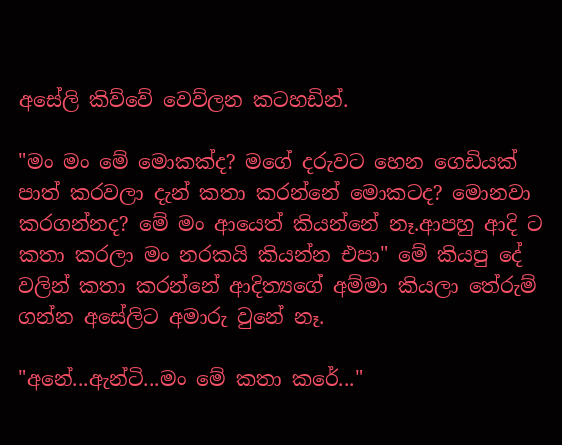අසේලි කිව්වේ වෙව්ලන කටහඩින්.

"මං මං මේ මොකක්ද? මගේ දරුවට හෙන ගෙඩියක් පාත් කරවලා දැන් කතා කරන්නේ මොකටද? මොනවා කරගන්නද? මේ මං ආයෙත් කියන්නේ නෑ.ආපහු ආදි ට කතා කරලා මං නරකයි කියන්න එපා" මේ කියපු දේ වලින් කතා කරන්නේ ආදිත්‍යගේ අම්මා කියලා තේරුම් ගන්න අසේලිට අමාරු වුනේ නෑ.

"අනේ...ඇන්ටි...මං මේ කතා කරේ..."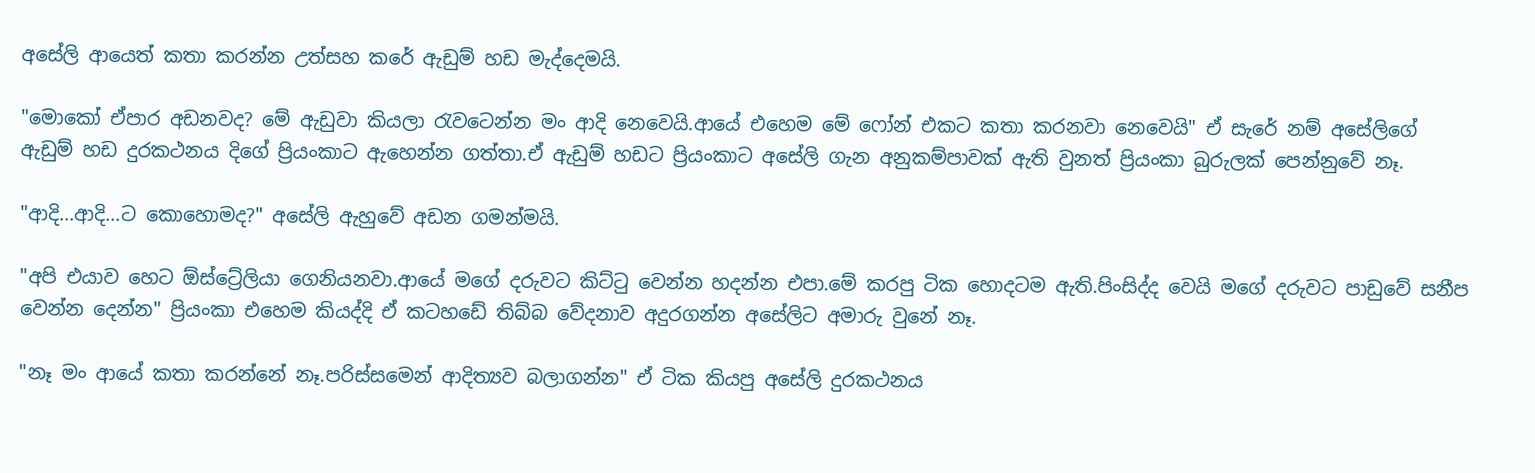අසේලි ආයෙත් කතා කරන්න උත්සහ කරේ ඇඩුම් හඩ මැද්දෙමයි.

"මොකෝ ඒපාර අඩනවද? මේ ඇඩුවා කියලා රැවටෙන්න මං ආදි නෙවෙයි.ආයේ එහෙම මේ ෆෝන් එකට කතා කරනවා නෙවෙයි" ඒ සැරේ නම් අසේලිගේ ඇඩුම් හඩ දුරකථනය දිගේ ප්‍රියංකාට ඇහෙන්න ගත්තා.ඒ ඇඩුම් හඩට ප්‍රියංකාට අසේලි ගැන අනුකම්පාවක් ඇති වුනත් ප්‍රියංකා බුරුලක් පෙන්නුවේ නෑ.

"ආදි...ආදි...ට කොහොමද?" අසේලි ඇහුවේ අඩන ගමන්මයි.

"අපි එයාව හෙට ඕස්ට්‍රේලියා ගෙනියනවා.ආයේ මගේ දරුවට කිට්ටු වෙන්න හදන්න එපා.මේ කරපු ටික හොදටම ඇති.පිංසිද්ද වෙයි මගේ දරුවට පාඩුවේ සනීප වෙන්න දෙන්න" ප්‍රියංකා එහෙම කියද්දි ඒ කටහඩේ තිබ්බ වේදනාව අදුරගන්න අසේලිට අමාරු වුනේ නෑ.

"නෑ මං ආයේ කතා කරන්නේ නෑ.පරිස්සමෙන් ආදිත්‍යව බලාගන්න" ඒ ටික කියපු අසේලි දුරකථනය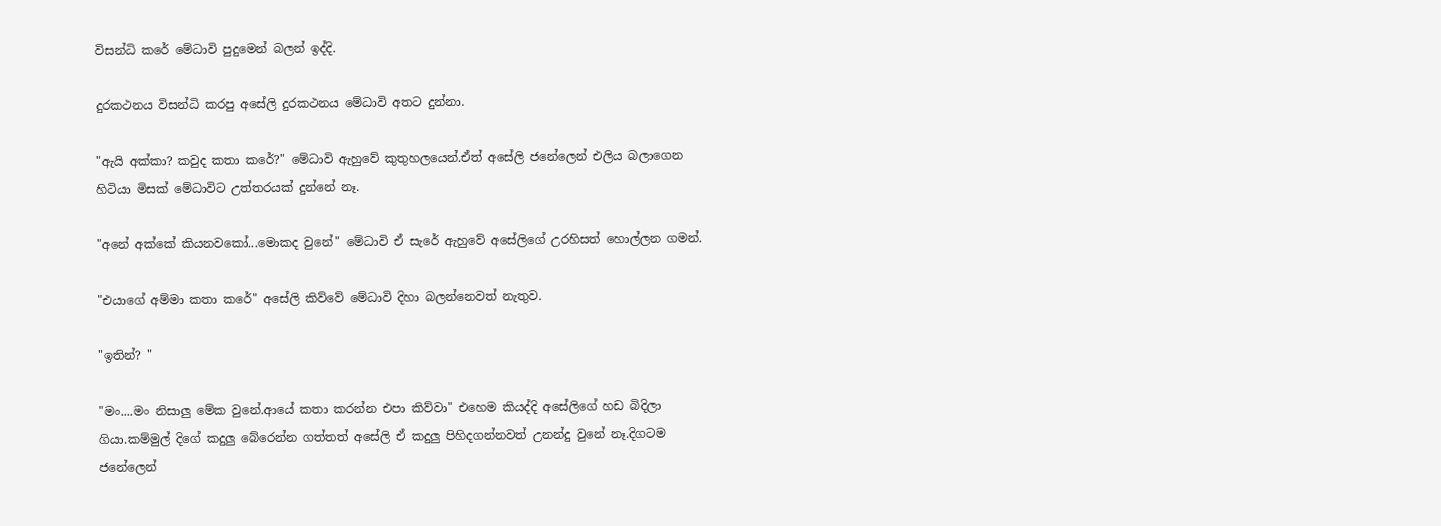විසන්ධි කරේ මේධාවි පුදුමෙන් බලන් ඉද්දි.

දුරකථනය විසන්ධි කරපු අසේලි දුරකථනය මේධාවි අතට දුන්නා.

"ඇයි අක්කා? කවුද කතා කරේ?" මේධාවි ඇහුවේ කුතුහලයෙන්.ඒත් අසේලි ජනේලෙන් එලිය බලාගෙන හිටියා මිසක් මේධාවිට උත්තරයක් දුන්නේ නෑ.

"අනේ අක්කේ කියනවකෝ...මොකද වුනේ" මේධාවි ඒ සැරේ ඇහුවේ අසේලිගේ උරහිසත් හොල්ලන ගමන්.

"එයාගේ අම්මා කතා කරේ" අසේලි කිව්වේ මේධාවි දිහා බලන්නෙවත් නැතුව.

"ඉතින්? "

"මං....මං නිසාලු මේක වුනේ.ආයේ කතා කරන්න එපා කිව්වා" එහෙම කියද්දි අසේලිගේ හඩ බිදිලා ගියා.කම්මුල් දිගේ කදුලු බේරෙන්න ගත්තත් අසේලි ඒ කදුලු පිහිදගන්නවත් උනන්දු වුනේ නෑ.දිගටම ජනේලෙන්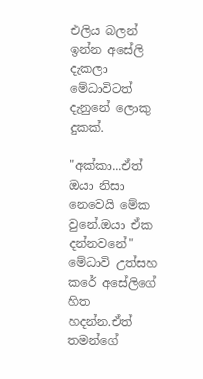එලිය බලන් ඉන්න අසේලි දැකලා මේධාවිටත් දැනුනේ ලොකු දුකක්.

"අක්කා...ඒත් ඔයා නිසා නෙවෙයි මේක වුනේ.ඔයා ඒක දන්නවනේ" මේධාවි උත්සහ කරේ අසේලිගේ හිත හදන්න.ඒත් තමන්ගේ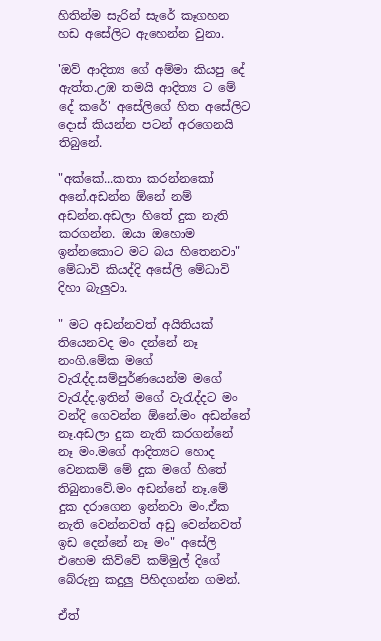හිතින්ම සැරින් සැරේ කෑගහන හඩ අසේලිට ඇහෙන්න වුනා.

'ඔව් ආදිත්‍ය ගේ අම්මා කියපු දේ ඇත්ත.උඹ තමයි ආදිත්‍ය ට මේ දේ කරේ' අසේලිගේ හිත අසේලිට දොස් කියන්න පටන් අරගෙනයි තිබුනේ.

"අක්කේ...කතා කරන්නකෝ අනේ.අඩන්න ඕනේ නම් අඩන්න.අඩලා හිතේ දුක නැති කරගන්න. ඔයා ඔහොම ඉන්නකොට මට බය හිතෙනවා" මේධාවි කියද්දි අසේලි මේධාවි දිහා බැලුවා.

" මට අඩන්නවත් අයිතියක් තියෙනවද මං දන්නේ නෑ නංගි.මේක මගේ වැරැද්ද.සම්පුර්ණයෙන්ම මගේ වැරැද්ද.ඉතින් මගේ වැරැද්දට මං වන්දි ගෙවන්න ඕනේ.මං අඩන්නේ නෑ.අඩලා දුක නැති කරගන්නේ නෑ මං.මගේ ආදිත්‍යට හොද වෙනකම් මේ දුක මගේ හිතේ තිබුනාවේ.මං අඩන්නේ නෑ.මේ දුක දරාගෙන ඉන්නවා මං.ඒක නැති වෙන්නවත් අඩු වෙන්නවත් ඉඩ දෙන්නේ නෑ මං" අසේලි එහෙම කිව්වේ කම්මුල් දිගේ බේරුනු කදුලු පිහිදගන්න ගමන්.

ඒත්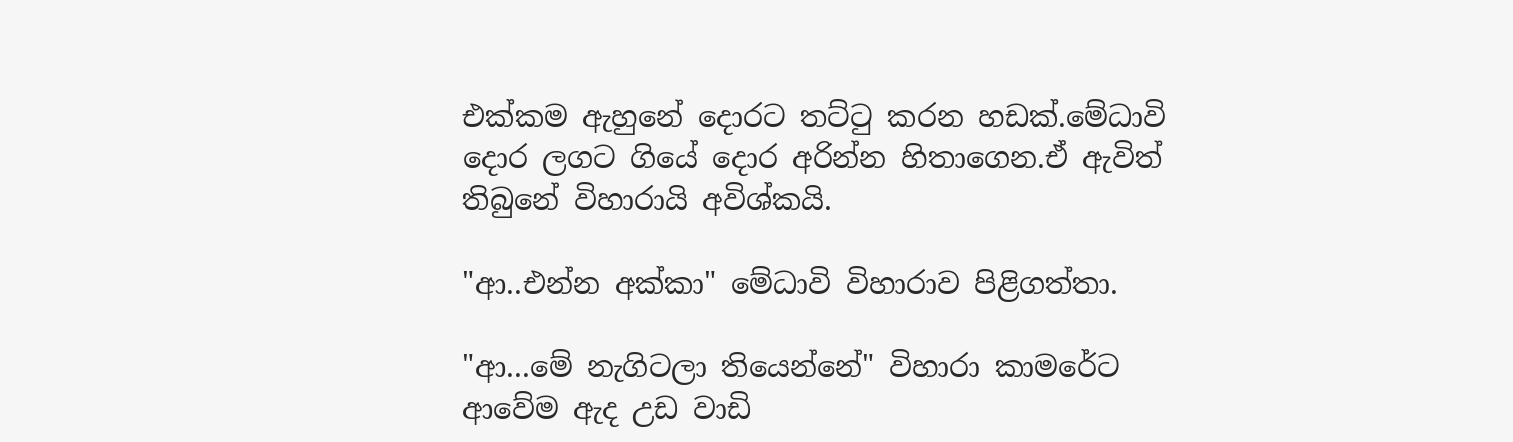එක්කම ඇහුනේ දොරට තට්ටු කරන හඩක්.මේධාවි දොර ලගට ගියේ දොර අරින්න හිතාගෙන.ඒ ඇවිත් තිබුනේ විහාරායි අවිශ්කයි.

"ආ..එන්න අක්කා" මේධාවි විහාරාව පිළිගත්තා.

"ආ...මේ නැගිටලා තියෙන්නේ" විහාරා කාමරේට ආවේම ඇද උඩ වාඩි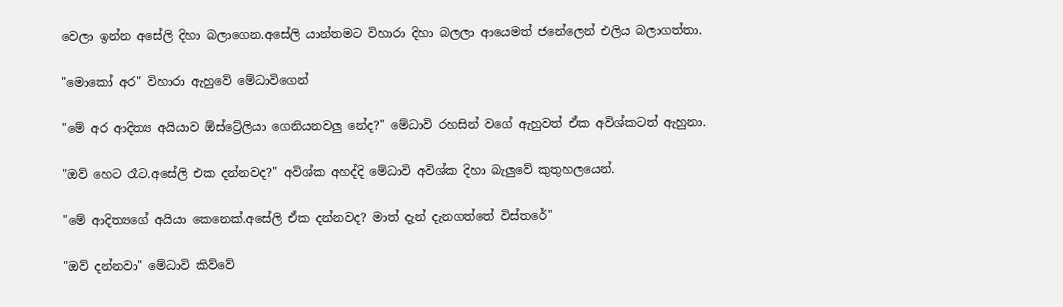වෙලා ඉන්න අසේලි දිහා බලාගෙන.අසේලි යාන්තමට විහාරා දිහා බලලා ආයෙමත් ජනේලෙන් එලිය බලාගත්තා.

"මොකෝ අර" විහාරා ඇහුවේ මේධාවිගෙන්

"මේ අර ආදිත්‍ය අයියාව ඕස්ට්‍රේලියා ගෙනියනවලු නේද?" මේධාවි රහසින් වගේ ඇහුවත් ඒක අවිශ්කටත් ඇහුනා.

"ඔව් හෙට රෑට.අසේලි එක දන්නවද?" අවිශ්ක අහද්දි මේධාවි අවිශ්ක දිහා බැලුවේ කුතුහලයෙන්.

"මේ ආදිත්‍යගේ අයියා කෙනෙක්.අසේලි ඒක දන්නවද? මාත් දැන් දැනගත්තේ විස්තරේ"

"ඔව් දන්නවා" මේධාවි කිව්වේ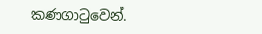කණගාටුවෙන්.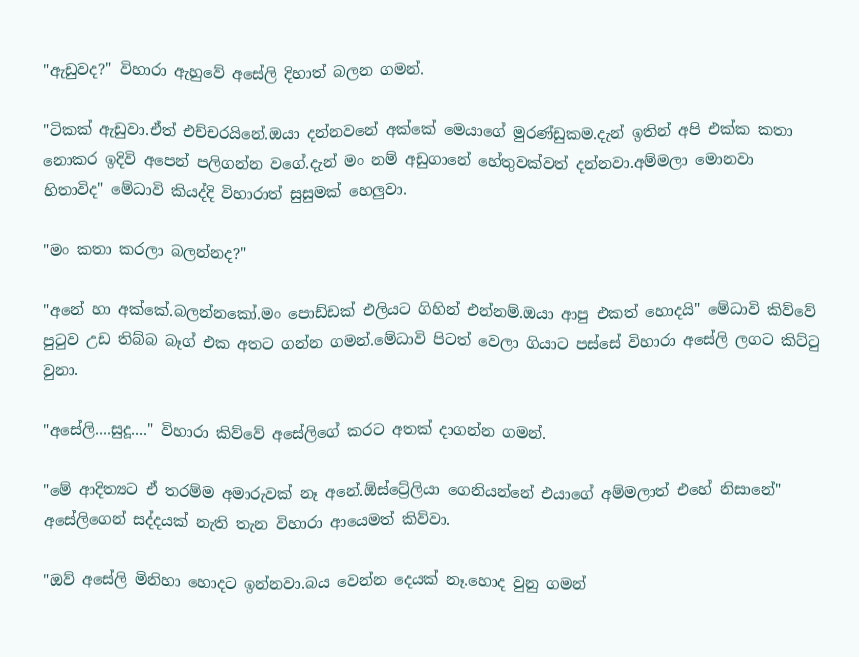"ඇඩුවද?" විහාරා ඇහුවේ අසේලි දිහාත් බලන ගමන්.

"ටිකක් ඇඩුවා.ඒත් එච්චරයිනේ.ඔයා දන්නවනේ අක්කේ මෙයාගේ මුරණ්ඩුකම.දැන් ඉතින් අපි එක්ක කතා නොකර ඉදිවි අපෙන් පලිගන්න වගේ.දැන් මං නම් අඩුගානේ හේතුවක්වත් දන්නවා.අම්මලා මොනවා හිතාවිද" මේධාවි කියද්දි විහාරාත් සුසුමක් හෙලුවා.

"මං කතා කරලා බලන්නද?"

"අනේ හා අක්කේ.බලන්නකෝ.මං පොඩ්ඩක් එලියට ගිහින් එන්නම්.ඔයා ආපු එකත් හොදයි" මේධාවි කිව්වේ පුටුව උඩ තිබ්බ බෑග් එක අතට ගන්න ගමන්.මේධාවි පිටත් වෙලා ගියාට පස්සේ විහාරා අසේලි ලගට කිට්ටු වුනා.

"අසේලි....සුදූ...." විහාරා කිව්වේ අසේලිගේ කරට අතක් දාගන්න ගමන්.

"මේ ආදිත්‍යට ඒ තරම්ම අමාරුවක් නෑ අනේ.ඕස්ට්‍රේලියා ගෙනියන්නේ එයාගේ අම්මලාත් එහේ නිසානේ" අසේලිගෙන් සද්දයක් නැති තැන විහාරා ආයෙමත් කිව්වා.

"ඔව් අසේලි මිනිහා හොදට ඉන්නවා.බය වෙන්න දෙයක් නෑ.හොද වුනු ගමන්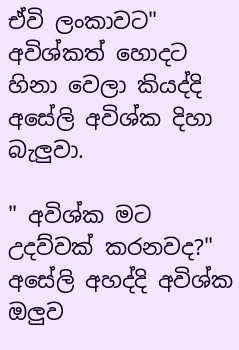ඒවි ලංකාවට" අවිශ්කත් හොදට හිනා වෙලා කියද්දි අසේලි අවිශ්ක දිහා බැලුවා.

" අවිශ්ක මට උදව්වක් කරනවද?" අසේලි අහද්දි අවිශ්ක ඔලුව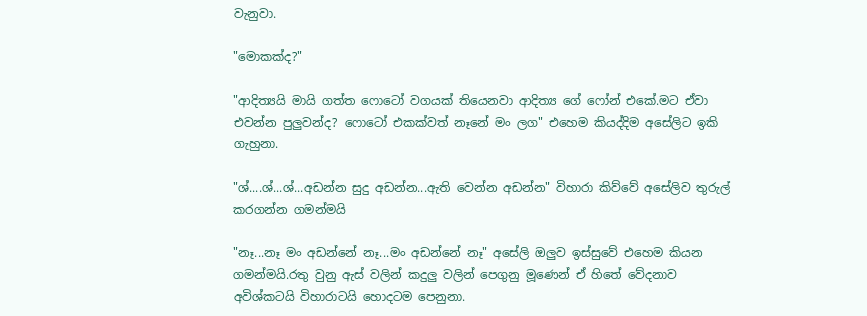වැනුවා.

"මොකක්ද?"

"ආදිත්‍යයි මායි ගත්ත ෆොටෝ වගයක් තියෙනවා ආදිත්‍ය ගේ ෆෝන් එකේ.මට ඒවා එවන්න පුලුවන්ද? ෆොටෝ එකක්වත් නෑනේ මං ලග" එහෙම කියද්දිම අසේලිට ඉකි ගැහුනා.

"ශ්....ශ්...ශ්...අඩන්න සුදු අඩන්න...ඇති වෙන්න අඩන්න" විහාරා කිව්වේ අසේලිව තුරුල් කරගන්න ගමන්මයි

"නෑ...නෑ මං අඩන්නේ නෑ...මං අඩන්නේ නෑ" අසේලි ඔලුව ඉස්සුවේ එහෙම කියන ගමන්මයි.රතු වුනු ඇස් වලින් කදුලු වලින් පෙගුනු මූණෙන් ඒ හිතේ වේදනාව අවිශ්කටයි විහාරාටයි හොදටම පෙනුනා.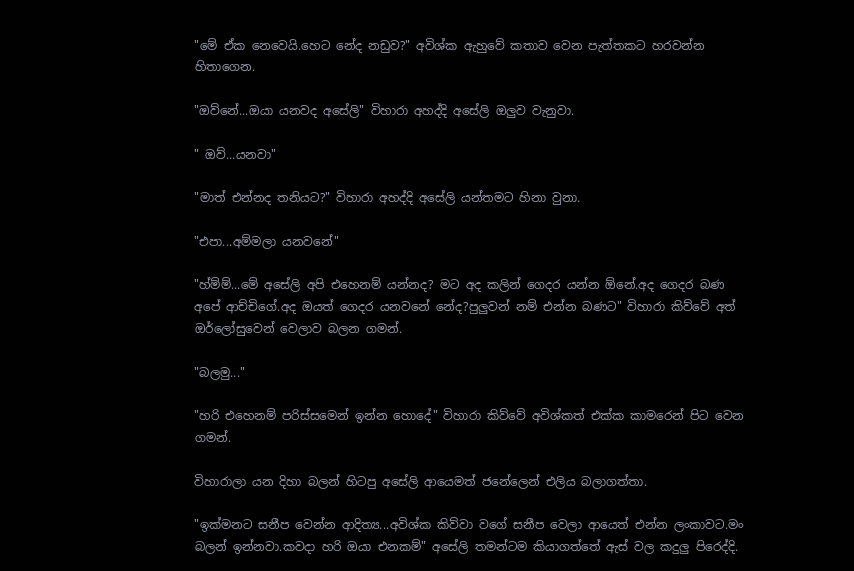"මේ ඒක නෙවෙයි.හෙට නේද නඩුව?" අවිශ්ක ඇහුවේ කතාව වෙන පැත්තකට හරවන්න හිතාගෙන.

"ඔව්නේ...ඔයා යනවද අසේලි" විහාරා අහද්දි අසේලි ඔලුව වැනුවා.

" ඔව්...යනවා"

"මාත් එන්නද තනියට?" විහාරා අහද්දි අසේලි යන්තමට හිනා වුනා.

"එපා...අම්මලා යනවනේ"

"හ්ම්ම්...මේ අසේලි අපි එහෙනම් යන්නද? මට අද කලින් ගෙදර යන්න ඕනේ.අද ගෙදර බණ අපේ ආච්චිගේ.අද ඔයත් ගෙදර යනවනේ නේද?පුලුවන් නම් එන්න බණට" විහාරා කිව්වේ අත් ඔර්ලෝසුවෙන් වෙලාව බලන ගමන්.

"බලමු..."

"හරි එහෙනම් පරිස්සමෙන් ඉන්න හොදේ" විහාරා කිව්වේ අවිශ්කත් එක්ක කාමරෙන් පිට වෙන ගමන්.

විහාරාලා යන දිහා බලන් හිටපු අසේලි ආයෙමත් ජනේලෙන් එලිය බලාගත්තා.

"ඉක්මනට සනීප වෙන්න ආදිත්‍ය...අවිශ්ක කිව්වා වගේ සනීප වෙලා ආයෙත් එන්න ලංකාවට.මං බලන් ඉන්නවා.කවදා හරි ඔයා එනකම්" අසේලි තමන්ටම කියාගත්තේ ඇස් වල කදුලු පිරෙද්දි.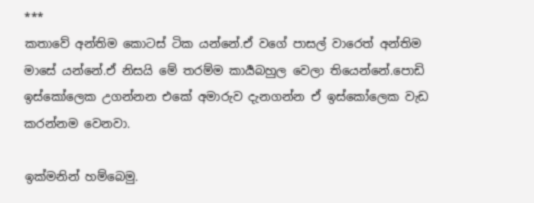***
කතාවේ අන්තිම කොටස් ටික යන්නේ.ඒ වගේ පාසල් වාරෙත් අන්තිම මාසේ යන්නේ.ඒ නිසයි මේ තරම්ම කාර්‍යබහුල වෙලා තියෙන්නේ.පොඩි ඉස්කෝලෙක උගන්නන එකේ අමාරුව දැනගන්න ඒ ඉස්කෝලෙක වැඩ කරන්නම වෙනවා.

ඉක්මනින් හම්බෙමු.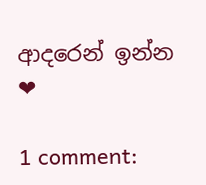ආදරෙන් ඉන්න ❤

1 comment: